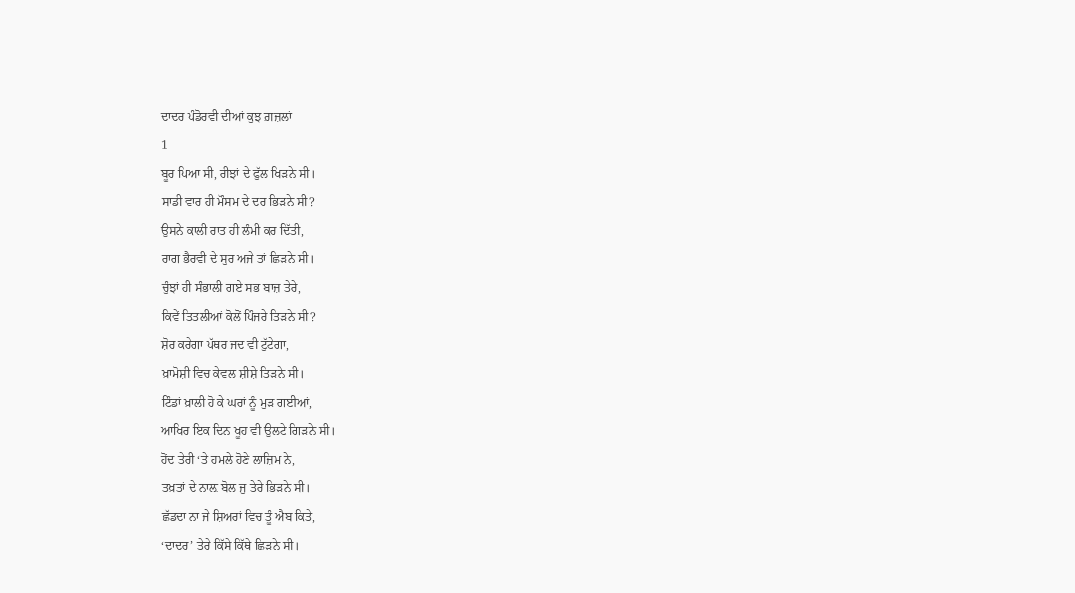ਦਾਦਰ ਪੰਡੋਰਵੀ ਦੀਆਂ ਕੁਝ ਗ਼ਜ਼ਲਾਂ
1
ਬੂਰ ਪਿਆ ਸੀ, ਰੀਝਾਂ ਦੇ ਫੁੱਲ ਖਿੜਨੇ ਸੀ।
ਸਾਡੀ ਵਾਰ ਹੀ ਮੌਸਮ ਦੇ ਦਰ ਭਿੜਨੇ ਸੀ?
ਉਸਨੇ ਕਾਲੀ ਰਾਤ ਹੀ ਲੰਮੀ ਕਰ ਦਿੱਤੀ,
ਰਾਗ ਭੈਰਵੀ ਦੇ ਸੁਰ ਅਜੇ ਤਾਂ ਛਿੜਨੇ ਸੀ।
ਚੁੰਝਾਂ ਹੀ ਸੰਭਾਲੀ ਗਏ ਸਭ ਬਾਜ਼ ਤੇਰੇ,
ਕਿਵੇਂ ਤਿਤਲੀਆਂ ਕੋਲੋਂ ਪਿੰਜਰੇ ਤਿੜਨੇ ਸੀ?
ਸ਼ੋਰ ਕਰੇਗਾ ਪੱਥਰ ਜਦ ਵੀ ਟੁੱਟੇਗਾ,
ਖ਼ਾਮੋਸ਼ੀ ਵਿਚ ਕੇਵਲ ਸ਼ੀਸ਼ੇ ਤਿੜਨੇ ਸੀ।
ਟਿੰਡਾਂ ਖ਼ਾਲੀ ਹੋ ਕੇ ਘਰਾਂ ਨੂੰ ਮੁੜ ਗਈਆਂ,
ਆਖਿਰ ਇਕ ਦਿਨ ਖੂਹ ਵੀ ਉਲਟੇ ਗਿੜਨੇ ਸੀ।
ਹੋਂਦ ਤੇਰੀ ‘ਤੇ ਹਮਲੇ ਹੋਣੇ ਲਾਜ਼ਿਮ ਨੇ,
ਤਖ਼ਤਾਂ ਦੇ ਨਾਲ਼ ਬੋਲ ਜੁ ਤੇਰੇ ਭਿੜਨੇ ਸੀ।
ਛੱਡਦਾ ਨਾ ਜੇ ਸ਼ਿਅਰਾਂ ਵਿਚ ਤੂੰ ਐਬ ਕਿਤੇ,
‘ਦਾਦਰ’ ਤੇਰੇ ਕਿੱਸੇ ਕਿੱਥੇ ਛਿੜਨੇ ਸੀ।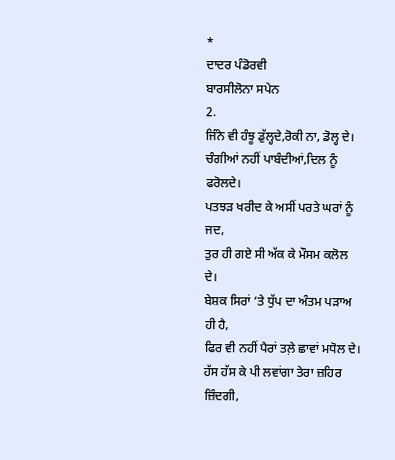*
ਦਾਦਰ ਪੰਡੋਰਵੀ
ਬਾਰਸੀਲੋਨਾ ਸਪੇਨ
2.
ਜਿੰਨੇ ਵੀ ਹੰਝੂ ਡੁੱਲ੍ਹਦੇ,ਰੋਕੀ ਨਾ, ਡੋਲ੍ਹ ਦੇ।
ਚੰਗੀਆਂ ਨਹੀਂ ਪਾਬੰਦੀਆਂ,ਦਿਲ ਨੂੰ ਫਰੋਲਦੇ।
ਪਤਝੜ ਖਰੀਦ ਕੇ ਅਸੀਂ ਪਰਤੇ ਘਰਾਂ ਨੂੰ ਜਦ,
ਤੁਰ ਹੀ ਗਏ ਸੀ ਅੱਕ ਕੇ ਮੌਸਮ ਕਲੋਲ ਦੇ।
ਬੇਸ਼ਕ ਸਿਰਾਂ ‘ਤੇ ਧੁੱਪ ਦਾ ਅੰਤਮ ਪੜਾਅ ਹੀ ਹੈ,
ਫਿਰ ਵੀ ਨਹੀਂ ਪੈਰਾਂ ਤਲ਼ੇ ਛਾਵਾਂ ਮਧੋਲ ਦੇ।
ਹੱਸ ਹੱਸ ਕੇ ਪੀ ਲਵਾਂਗਾ ਤੇਰਾ ਜ਼ਹਿਰ ਜ਼ਿੰਦਗੀ,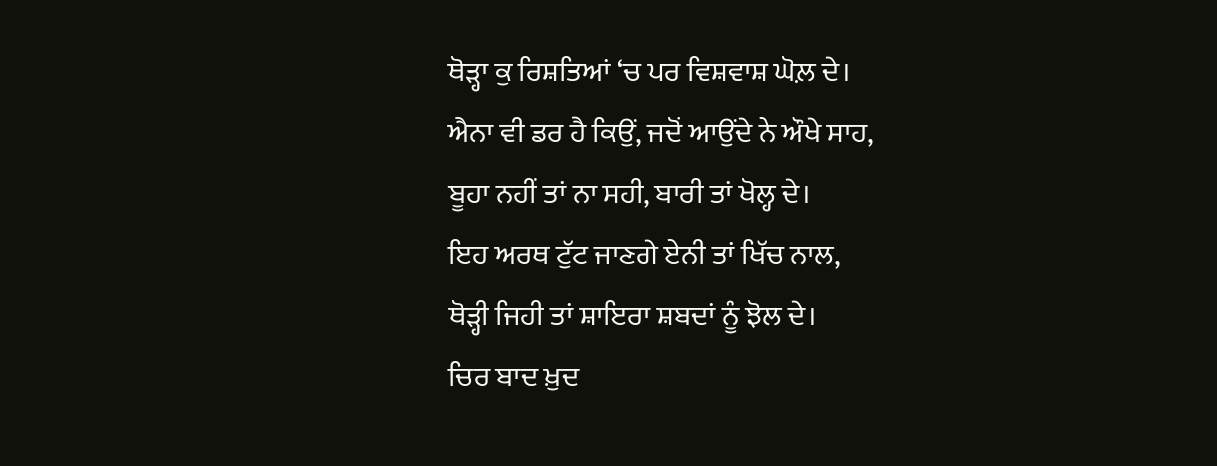ਥੋੜ੍ਹਾ ਕੁ ਰਿਸ਼ਤਿਆਂ ‘ਚ ਪਰ ਵਿਸ਼ਵਾਸ਼ ਘੋਲ਼ ਦੇ।
ਐਨਾ ਵੀ ਡਰ ਹੈ ਕਿਉਂ, ਜਦੋਂ ਆਉਂਦੇ ਨੇ ਔਖੇ ਸਾਹ,
ਬੂਹਾ ਨਹੀਂ ਤਾਂ ਨਾ ਸਹੀ, ਬਾਰੀ ਤਾਂ ਖੋਲ੍ਹ ਦੇ।
ਇਹ ਅਰਥ ਟੁੱਟ ਜਾਣਗੇ ਏਨੀ ਤਾਂ ਖਿੱਚ ਨਾਲ,
ਥੋੜ੍ਹੀ ਜਿਹੀ ਤਾਂ ਸ਼ਾਇਰਾ ਸ਼ਬਦਾਂ ਨੂੰ ਝੋਲ ਦੇ।
ਚਿਰ ਬਾਦ ਖ਼ੁਦ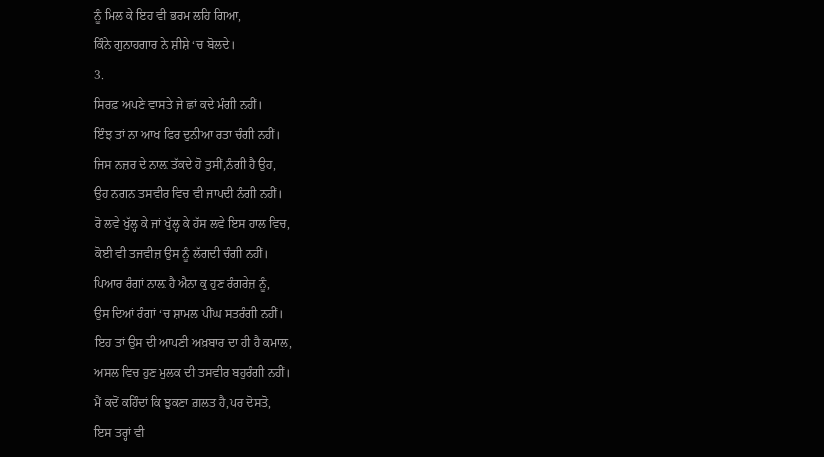ਨੂੰ ਮਿਲ ਕੇ ਇਹ ਵੀ ਭਰਮ ਲਹਿ ਗਿਆ,
ਕਿੰਨੇ ਗੁਨਾਹਗਾਰ ਨੇ ਸ਼ੀਸ਼ੇ ‘ਚ ਬੋਲਦੇ।
3.
ਸਿਰਫ਼ ਅਪਣੇ ਵਾਸਤੇ ਜੇ ਛਾਂ ਕਦੇ ਮੰਗੀ ਨਹੀਂ।
ਇੰਝ ਤਾਂ ਨਾ ਆਖ ਫਿਰ ਦੁਨੀਆ ਰਤਾ ਚੰਗੀ ਨਹੀਂ।
ਜਿਸ ਨਜ਼ਰ ਦੇ ਨਾਲ਼ ਤੱਕਦੇ ਹੋ ਤੁਸੀਂ,ਨੰਗੀ ਹੈ ਉਹ,
ਉਹ ਨਗਨ ਤਸਵੀਰ ਵਿਚ ਵੀ ਜਾਪਦੀ ਨੰਗੀ ਨਹੀਂ।
ਰੋ ਲਵੇ ਖੁੱਲ੍ਹ ਕੇ ਜਾਂ ਖੁੱਲ੍ਹ ਕੇ ਹੱਸ ਲਵੇ ਇਸ ਹਾਲ ਵਿਚ,
ਕੋਈ ਵੀ ਤਜਵੀਜ਼ ਉਸ ਨੂੰ ਲੱਗਦੀ ਚੰਗੀ ਨਹੀਂ।
ਪਿਆਰ ਰੰਗਾਂ ਨਾਲ਼ ਹੈ ਐਨਾ ਕੁ ਹੁਣ ਰੰਗਰੇਜ਼ ਨੂੰ,
ਉਸ ਦਿਆਂ ਰੰਗਾਂ ‘ਚ ਸ਼ਾਮਲ ਪੀਂਘ ਸਤਰੰਗੀ ਨਹੀਂ।
ਇਹ ਤਾਂ ਉਸ ਦੀ ਆਪਣੀ ਅਖ਼ਬਾਰ ਦਾ ਹੀ ਹੈ ਕਮਾਲ,
ਅਸਲ ਵਿਚ ਹੁਣ ਮੁਲਕ ਦੀ ਤਸਵੀਰ ਬਹੁਰੰਗੀ ਨਹੀਂ।
ਮੈਂ ਕਦੋਂ ਕਹਿੰਦਾਂ ਕਿ ਝੁਕਣਾ ਗ਼ਲਤ ਹੈ,ਪਰ ਦੋਸਤੋ,
ਇਸ ਤਰ੍ਹਾਂ ਵੀ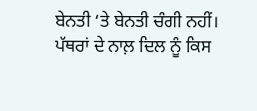ਬੇਨਤੀ ‘ਤੇ ਬੇਨਤੀ ਚੰਗੀ ਨਹੀਂ।
ਪੱਥਰਾਂ ਦੇ ਨਾਲ਼ ਦਿਲ ਨੂੰ ਕਿਸ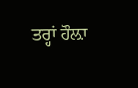ਤਰ੍ਹਾਂ ਹੌਲ਼ਾ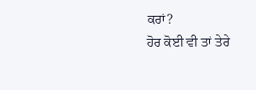ਕਰਾਂ?
ਹੋਰ ਕੋਈ ਵੀ ਤਾਂ ਤੇਰੇ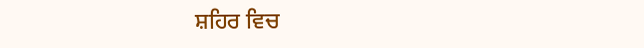ਸ਼ਹਿਰ ਵਿਚ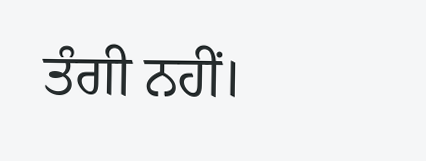ਤੰਗੀ ਨਹੀਂ।